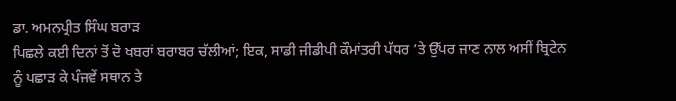ਡਾ. ਅਮਨਪ੍ਰੀਤ ਸਿੰਘ ਬਰਾੜ
ਪਿਛਲੇ ਕਈ ਦਿਨਾਂ ਤੋਂ ਦੋ ਖਬਰਾਂ ਬਰਾਬਰ ਚੱਲੀਆਂ; ਇਕ, ਸਾਡੀ ਜੀਡੀਪੀ ਕੌਮਾਂਤਰੀ ਪੱਧਰ ’ਤੇ ਉੱਪਰ ਜਾਣ ਨਾਲ ਅਸੀਂ ਬ੍ਰਿਟੇਨ ਨੂੰ ਪਛਾੜ ਕੇ ਪੰਜਵੇਂ ਸਥਾਨ ਤੇ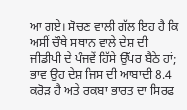ਆ ਗਏ। ਸੋਚਣ ਵਾਲੀ ਗੱਲ ਇਹ ਹੈ ਕਿ ਅਸੀਂ ਚੌਥੇ ਸਥਾਨ ਵਾਲੇ ਦੇਸ਼ ਦੀ ਜੀਡੀਪੀ ਦੇ ਪੰਜਵੇਂ ਹਿੱਸੇ ਉੱਪਰ ਬੈਠੇ ਹਾਂ; ਭਾਵ ਉਹ ਦੇਸ਼ ਜਿਸ ਦੀ ਆਬਾਦੀ 8.4 ਕਰੋੜ ਹੈ ਅਤੇ ਰਕਬਾ ਭਾਰਤ ਦਾ ਸਿਰਫ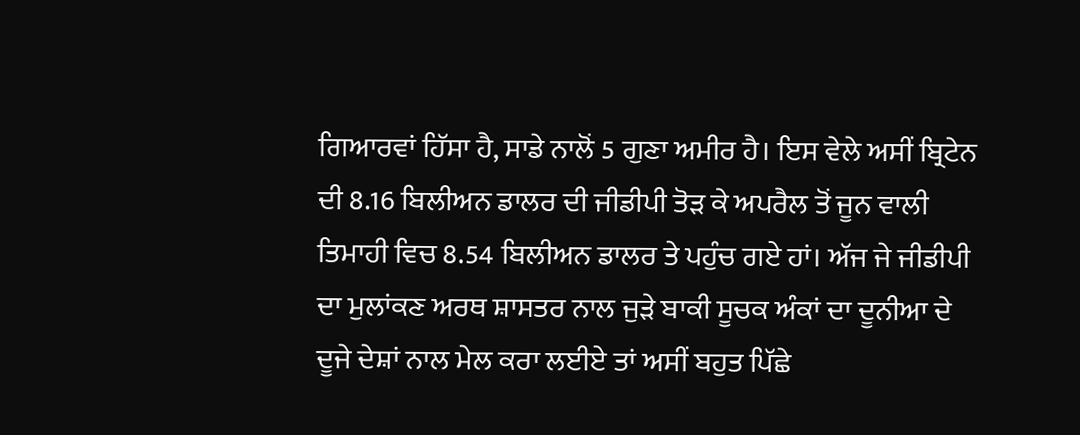ਗਿਆਰਵਾਂ ਹਿੱਸਾ ਹੈ, ਸਾਡੇ ਨਾਲੋਂ 5 ਗੁਣਾ ਅਮੀਰ ਹੈ। ਇਸ ਵੇਲੇ ਅਸੀਂ ਬ੍ਰਿਟੇਨ ਦੀ 8.16 ਬਿਲੀਅਨ ਡਾਲਰ ਦੀ ਜੀਡੀਪੀ ਤੋੜ ਕੇ ਅਪਰੈਲ ਤੋਂ ਜੂਨ ਵਾਲੀ ਤਿਮਾਹੀ ਵਿਚ 8.54 ਬਿਲੀਅਨ ਡਾਲਰ ਤੇ ਪਹੁੰਚ ਗਏ ਹਾਂ। ਅੱਜ ਜੇ ਜੀਡੀਪੀ ਦਾ ਮੁਲਾਂਕਣ ਅਰਥ ਸ਼ਾਸਤਰ ਨਾਲ ਜੁੜੇ ਬਾਕੀ ਸੂਚਕ ਅੰਕਾਂ ਦਾ ਦੂਨੀਆ ਦੇ ਦੂਜੇ ਦੇਸ਼ਾਂ ਨਾਲ ਮੇਲ ਕਰਾ ਲਈਏ ਤਾਂ ਅਸੀਂ ਬਹੁਤ ਪਿੱਛੇ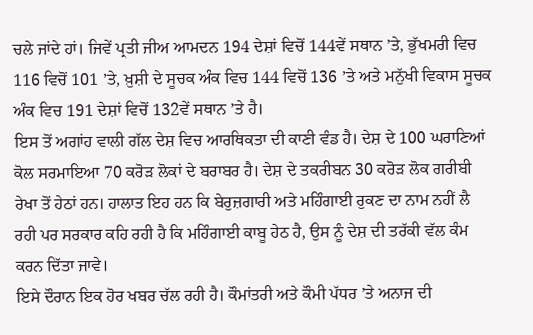ਚਲੇ ਜਾਂਦੇ ਹਾਂ। ਜਿਵੇਂ ਪ੍ਰਤੀ ਜੀਅ ਆਮਦਨ 194 ਦੇਸ਼ਾਂ ਵਿਚੋਂ 144ਵੇਂ ਸਥਾਨ ’ਤੇ, ਭੁੱਖਮਰੀ ਵਿਚ 116 ਵਿਚੋਂ 101 ’ਤੇ, ਖ਼ੁਸ਼ੀ ਦੇ ਸੂਚਕ ਅੰਕ ਵਿਚ 144 ਵਿਚੋਂ 136 ’ਤੇ ਅਤੇ ਮਨੁੱਖੀ ਵਿਕਾਸ ਸੂਚਕ ਅੰਕ ਵਿਚ 191 ਦੇਸ਼ਾਂ ਵਿਚੋਂ 132ਵੇਂ ਸਥਾਨ ’ਤੇ ਹੈ।
ਇਸ ਤੋਂ ਅਗਾਂਹ ਵਾਲੀ ਗੱਲ ਦੇਸ਼ ਵਿਚ ਆਰਥਿਕਤਾ ਦੀ ਕਾਣੀ ਵੰਡ ਹੈ। ਦੇਸ਼ ਦੇ 100 ਘਰਾਣਿਆਂ ਕੋਲ ਸਰਮਾਇਆ 70 ਕਰੋੜ ਲੋਕਾਂ ਦੇ ਬਰਾਬਰ ਹੈ। ਦੇਸ਼ ਦੇ ਤਕਰੀਬਨ 30 ਕਰੋੜ ਲੋਕ ਗਰੀਬੀ ਰੇਖਾ ਤੋਂ ਹੇਠਾਂ ਹਨ। ਹਾਲਾਤ ਇਹ ਹਨ ਕਿ ਬੇਰੁਜ਼ਗਾਰੀ ਅਤੇ ਮਹਿੰਗਾਈ ਰੁਕਣ ਦਾ ਨਾਮ ਨਹੀਂ ਲੈ ਰਹੀ ਪਰ ਸਰਕਾਰ ਕਹਿ ਰਹੀ ਹੈ ਕਿ ਮਹਿੰਗਾਈ ਕਾਬੂ ਹੇਠ ਹੈ, ਉਸ ਨੂੰ ਦੇਸ਼ ਦੀ ਤਰੱਕੀ ਵੱਲ ਕੰਮ ਕਰਨ ਦਿੱਤਾ ਜਾਵੇ।
ਇਸੇ ਦੌਰਾਨ ਇਕ ਹੋਰ ਖਬਰ ਚੱਲ ਰਹੀ ਹੈ। ਕੌਮਾਂਤਰੀ ਅਤੇ ਕੌਮੀ ਪੱਧਰ ’ਤੇ ਅਨਾਜ ਦੀ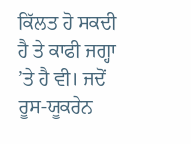ਕਿੱਲਤ ਹੋ ਸਕਦੀ ਹੈ ਤੇ ਕਾਫੀ ਜਗ੍ਹਾ ’ਤੇ ਹੈ ਵੀ। ਜਦੋਂ ਰੂਸ-ਯੂਕਰੇਨ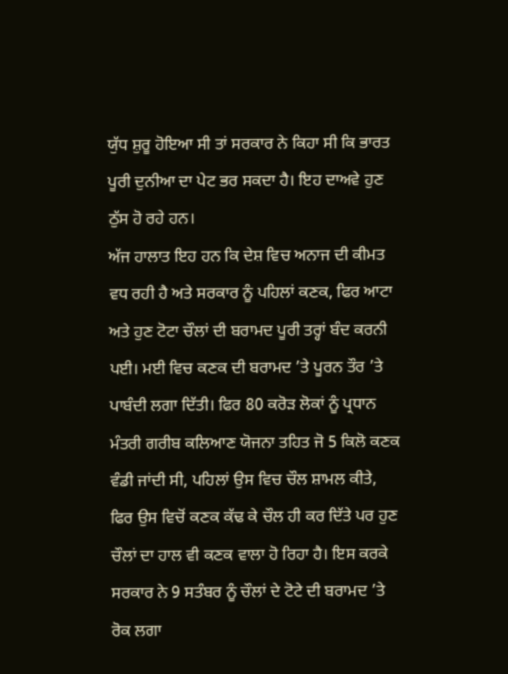ਯੁੱਧ ਸ਼ੁਰੂ ਹੋਇਆ ਸੀ ਤਾਂ ਸਰਕਾਰ ਨੇ ਕਿਹਾ ਸੀ ਕਿ ਭਾਰਤ ਪੂਰੀ ਦੁਨੀਆ ਦਾ ਪੇਟ ਭਰ ਸਕਦਾ ਹੈ। ਇਹ ਦਾਅਵੇ ਹੁਣ ਠੁੱਸ ਹੋ ਰਹੇ ਹਨ।
ਅੱਜ ਹਾਲਾਤ ਇਹ ਹਨ ਕਿ ਦੇਸ਼ ਵਿਚ ਅਨਾਜ ਦੀ ਕੀਮਤ ਵਧ ਰਹੀ ਹੈ ਅਤੇ ਸਰਕਾਰ ਨੂੰ ਪਹਿਲਾਂ ਕਣਕ, ਫਿਰ ਆਟਾ ਅਤੇ ਹੁਣ ਟੋਟਾ ਚੌਲਾਂ ਦੀ ਬਰਾਮਦ ਪੂਰੀ ਤਰ੍ਹਾਂ ਬੰਦ ਕਰਨੀ ਪਈ। ਮਈ ਵਿਚ ਕਣਕ ਦੀ ਬਰਾਮਦ ’ਤੇ ਪੂਰਨ ਤੌਰ ’ਤੇ ਪਾਬੰਦੀ ਲਗਾ ਦਿੱਤੀ। ਫਿਰ 80 ਕਰੋੜ ਲੋਕਾਂ ਨੂੰ ਪ੍ਰਧਾਨ ਮੰਤਰੀ ਗਰੀਬ ਕਲਿਆਣ ਯੋਜਨਾ ਤਹਿਤ ਜੋ 5 ਕਿਲੋ ਕਣਕ ਵੰਡੀ ਜਾਂਦੀ ਸੀ, ਪਹਿਲਾਂ ਉਸ ਵਿਚ ਚੌਲ ਸ਼ਾਮਲ ਕੀਤੇ, ਫਿਰ ਉਸ ਵਿਚੋਂ ਕਣਕ ਕੱਢ ਕੇ ਚੌਲ ਹੀ ਕਰ ਦਿੱਤੇ ਪਰ ਹੁਣ ਚੌਲਾਂ ਦਾ ਹਾਲ ਵੀ ਕਣਕ ਵਾਲਾ ਹੋ ਰਿਹਾ ਹੈ। ਇਸ ਕਰਕੇ ਸਰਕਾਰ ਨੇ 9 ਸਤੰਬਰ ਨੂੰ ਚੌਲਾਂ ਦੇ ਟੋਟੇ ਦੀ ਬਰਾਮਦ ’ਤੇ ਰੋਕ ਲਗਾ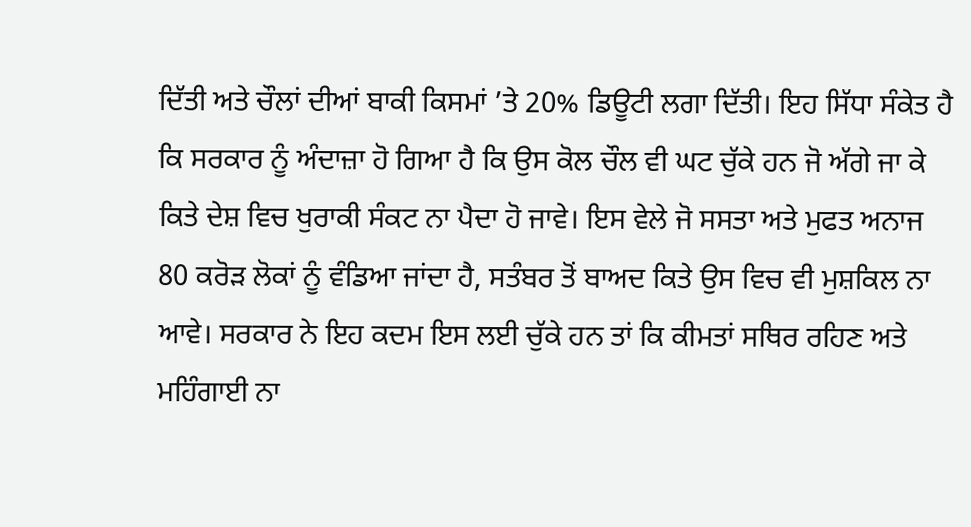ਦਿੱਤੀ ਅਤੇ ਚੌਲਾਂ ਦੀਆਂ ਬਾਕੀ ਕਿਸਮਾਂ ’ਤੇ 20% ਡਿਊਟੀ ਲਗਾ ਦਿੱਤੀ। ਇਹ ਸਿੱਧਾ ਸੰਕੇਤ ਹੈ ਕਿ ਸਰਕਾਰ ਨੂੰ ਅੰਦਾਜ਼ਾ ਹੋ ਗਿਆ ਹੈ ਕਿ ਉਸ ਕੋਲ ਚੌਲ ਵੀ ਘਟ ਚੁੱਕੇ ਹਨ ਜੋ ਅੱਗੇ ਜਾ ਕੇ ਕਿਤੇ ਦੇਸ਼ ਵਿਚ ਖੁਰਾਕੀ ਸੰਕਟ ਨਾ ਪੈਦਾ ਹੋ ਜਾਵੇ। ਇਸ ਵੇਲੇ ਜੋ ਸਸਤਾ ਅਤੇ ਮੁਫਤ ਅਨਾਜ 80 ਕਰੋੜ ਲੋਕਾਂ ਨੂੰ ਵੰਡਿਆ ਜਾਂਦਾ ਹੈ, ਸਤੰਬਰ ਤੋਂ ਬਾਅਦ ਕਿਤੇ ਉਸ ਵਿਚ ਵੀ ਮੁਸ਼ਕਿਲ ਨਾ ਆਵੇ। ਸਰਕਾਰ ਨੇ ਇਹ ਕਦਮ ਇਸ ਲਈ ਚੁੱਕੇ ਹਨ ਤਾਂ ਕਿ ਕੀਮਤਾਂ ਸਥਿਰ ਰਹਿਣ ਅਤੇ ਮਹਿੰਗਾਈ ਨਾ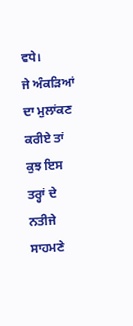ਵਧੇ।
ਜੇ ਅੰਕੜਿਆਂ ਦਾ ਮੁਲਾਂਕਣ ਕਰੀਏ ਤਾਂ ਕੁਝ ਇਸ ਤਰ੍ਹਾਂ ਦੇ ਨਤੀਜੇ ਸਾਹਮਣੇ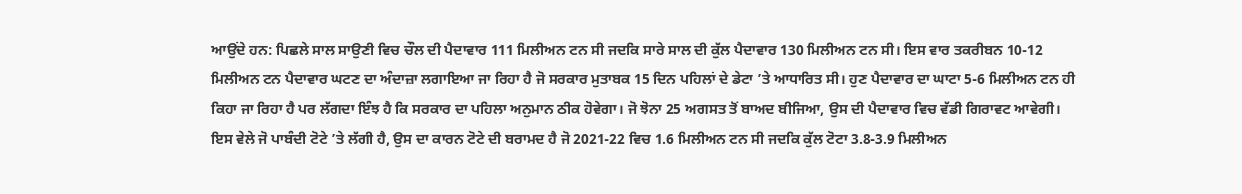ਆਉਂਦੇ ਹਨ: ਪਿਛਲੇ ਸਾਲ ਸਾਉਣੀ ਵਿਚ ਚੌਲ ਦੀ ਪੈਦਾਵਾਰ 111 ਮਿਲੀਅਨ ਟਨ ਸੀ ਜਦਕਿ ਸਾਰੇ ਸਾਲ ਦੀ ਕੁੱਲ ਪੈਦਾਵਾਰ 130 ਮਿਲੀਅਨ ਟਨ ਸੀ। ਇਸ ਵਾਰ ਤਕਰੀਬਨ 10-12 ਮਿਲੀਅਨ ਟਨ ਪੈਦਾਵਾਰ ਘਟਣ ਦਾ ਅੰਦਾਜ਼ਾ ਲਗਾਇਆ ਜਾ ਰਿਹਾ ਹੈ ਜੋ ਸਰਕਾਰ ਮੁਤਾਬਕ 15 ਦਿਨ ਪਹਿਲਾਂ ਦੇ ਡੇਟਾ ’ਤੇ ਆਧਾਰਿਤ ਸੀ। ਹੁਣ ਪੈਦਾਵਾਰ ਦਾ ਘਾਟਾ 5-6 ਮਿਲੀਅਨ ਟਨ ਹੀ ਕਿਹਾ ਜਾ ਰਿਹਾ ਹੈ ਪਰ ਲੱਗਦਾ ਇੰਝ ਹੈ ਕਿ ਸਰਕਾਰ ਦਾ ਪਹਿਲਾ ਅਨੁਮਾਨ ਠੀਕ ਹੋਵੇਗਾ। ਜੋ ਝੋਨਾ 25 ਅਗਸਤ ਤੋਂ ਬਾਅਦ ਬੀਜਿਆ, ਉਸ ਦੀ ਪੈਦਾਵਾਰ ਵਿਚ ਵੱਡੀ ਗਿਰਾਵਟ ਆਵੇਗੀ।
ਇਸ ਵੇਲੇ ਜੋ ਪਾਬੰਦੀ ਟੋਟੇ ’ਤੇ ਲੱਗੀ ਹੈ, ਉਸ ਦਾ ਕਾਰਨ ਟੋਟੇ ਦੀ ਬਰਾਮਦ ਹੈ ਜੋ 2021-22 ਵਿਚ 1.6 ਮਿਲੀਅਨ ਟਨ ਸੀ ਜਦਕਿ ਕੁੱਲ ਟੋਟਾ 3.8-3.9 ਮਿਲੀਅਨ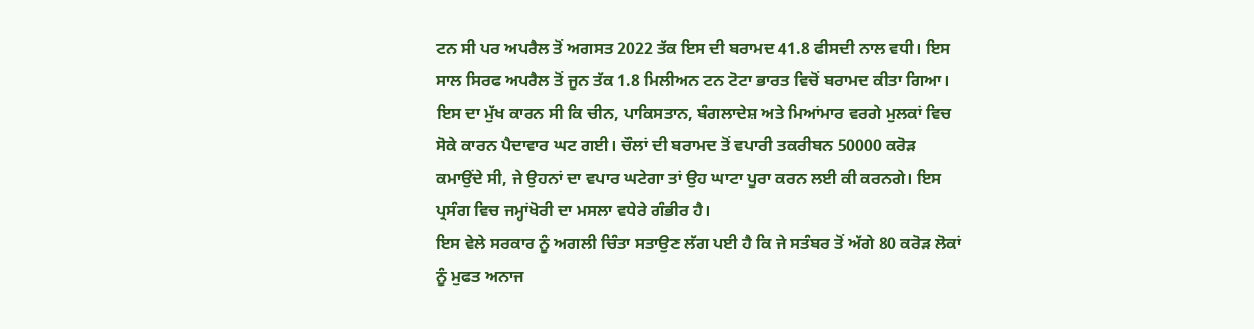ਟਨ ਸੀ ਪਰ ਅਪਰੈਲ ਤੋਂ ਅਗਸਤ 2022 ਤੱਕ ਇਸ ਦੀ ਬਰਾਮਦ 41.8 ਫੀਸਦੀ ਨਾਲ ਵਧੀ। ਇਸ ਸਾਲ ਸਿਰਫ ਅਪਰੈਲ ਤੋਂ ਜੂਨ ਤੱਕ 1.8 ਮਿਲੀਅਨ ਟਨ ਟੋਟਾ ਭਾਰਤ ਵਿਚੋਂ ਬਰਾਮਦ ਕੀਤਾ ਗਿਆ। ਇਸ ਦਾ ਮੁੱਖ ਕਾਰਨ ਸੀ ਕਿ ਚੀਨ, ਪਾਕਿਸਤਾਨ, ਬੰਗਲਾਦੇਸ਼ ਅਤੇ ਮਿਆਂਮਾਰ ਵਰਗੇ ਮੁਲਕਾਂ ਵਿਚ ਸੋਕੇ ਕਾਰਨ ਪੈਦਾਵਾਰ ਘਟ ਗਈ। ਚੌਲਾਂ ਦੀ ਬਰਾਮਦ ਤੋਂ ਵਪਾਰੀ ਤਕਰੀਬਨ 50000 ਕਰੋੜ ਕਮਾਉਂਦੇ ਸੀ, ਜੇ ਉਹਨਾਂ ਦਾ ਵਪਾਰ ਘਟੇਗਾ ਤਾਂ ਉਹ ਘਾਟਾ ਪੂਰਾ ਕਰਨ ਲਈ ਕੀ ਕਰਨਗੇ। ਇਸ ਪ੍ਰਸੰਗ ਵਿਚ ਜਮ੍ਹਾਂਖੋਰੀ ਦਾ ਮਸਲਾ ਵਧੇਰੇ ਗੰਭੀਰ ਹੈ।
ਇਸ ਵੇਲੇ ਸਰਕਾਰ ਨੂੰ ਅਗਲੀ ਚਿੰਤਾ ਸਤਾਉਣ ਲੱਗ ਪਈ ਹੈ ਕਿ ਜੇ ਸਤੰਬਰ ਤੋਂ ਅੱਗੇ 80 ਕਰੋੜ ਲੋਕਾਂ ਨੂੰ ਮੁਫਤ ਅਨਾਜ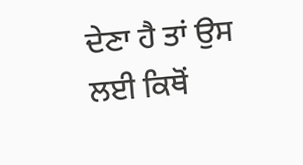ਦੇਣਾ ਹੈ ਤਾਂ ਉਸ ਲਈ ਕਿਥੋਂ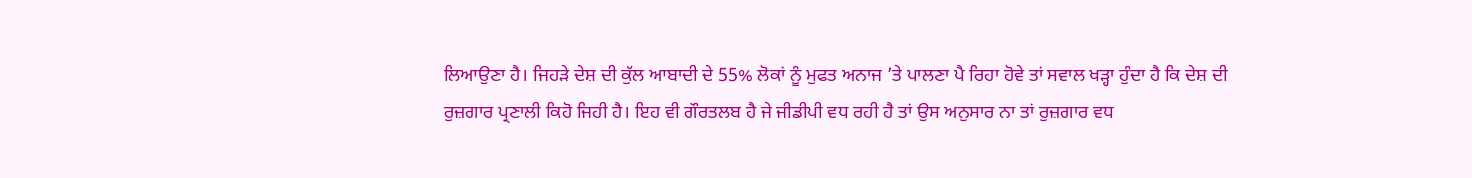ਲਿਆਉਣਾ ਹੈ। ਜਿਹੜੇ ਦੇਸ਼ ਦੀ ਕੁੱਲ ਆਬਾਦੀ ਦੇ 55% ਲੋਕਾਂ ਨੂੰ ਮੁਫਤ ਅਨਾਜ ’ਤੇ ਪਾਲਣਾ ਪੈ ਰਿਹਾ ਹੋਵੇ ਤਾਂ ਸਵਾਲ ਖੜ੍ਹਾ ਹੁੰਦਾ ਹੈ ਕਿ ਦੇਸ਼ ਦੀ ਰੁਜ਼ਗਾਰ ਪ੍ਰਣਾਲੀ ਕਿਹੋ ਜਿਹੀ ਹੈ। ਇਹ ਵੀ ਗੌਰਤਲਬ ਹੈ ਜੇ ਜੀਡੀਪੀ ਵਧ ਰਹੀ ਹੈ ਤਾਂ ਉਸ ਅਨੁਸਾਰ ਨਾ ਤਾਂ ਰੁਜ਼ਗਾਰ ਵਧ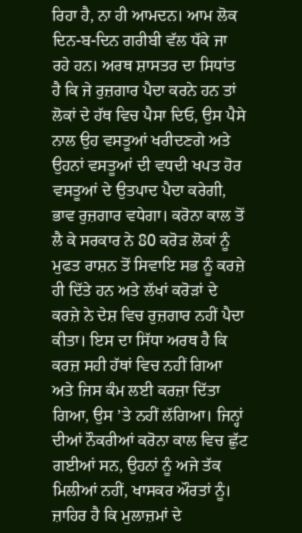ਰਿਹਾ ਹੈ, ਨਾ ਹੀ ਆਮਦਨ। ਆਮ ਲੋਕ ਦਿਨ-ਬ-ਦਿਨ ਗਰੀਬੀ ਵੱਲ ਧੱਕੇ ਜਾ ਰਹੇ ਹਨ। ਅਰਥ ਸ਼ਾਸਤਰ ਦਾ ਸਿਧਾਂਤ ਹੈ ਕਿ ਜੇ ਰੁਜ਼ਗਾਰ ਪੈਦਾ ਕਰਨੇ ਹਨ ਤਾਂ ਲੋਕਾਂ ਦੇ ਹੱਥ ਵਿਚ ਪੈਸਾ ਦਿਓ, ਉਸ ਪੈਸੇ ਨਾਲ ਉਹ ਵਸਤੂਆਂ ਖਰੀਦਣਗੇ ਅਤੇ ਉਹਨਾਂ ਵਸਤੂਆਂ ਦੀ ਵਧਦੀ ਖਪਤ ਹੋਰ ਵਸਤੂਆਂ ਦੇ ਉਤਪਾਦ ਪੈਦਾ ਕਰੇਗੀ, ਭਾਵ ਰੁਜ਼ਗਾਰ ਵਧੇਗਾ। ਕਰੋਨਾ ਕਾਲ ਤੋਂ ਲੈ ਕੇ ਸਰਕਾਰ ਨੇ 80 ਕਰੋੜ ਲੋਕਾਂ ਨੂੰ ਮੁਫਤ ਰਾਸ਼ਨ ਤੋਂ ਸਿਵਾਇ ਸਭ ਨੂੰ ਕਰਜ਼ੇ ਹੀ ਦਿੱਤੇ ਹਨ ਅਤੇ ਲੱਖਾਂ ਕਰੋੜਾਂ ਦੇ ਕਰਜ਼ੇ ਨੇ ਦੇਸ਼ ਵਿਚ ਰੁਜ਼ਗਾਰ ਨਹੀਂ ਪੈਦਾ ਕੀਤਾ। ਇਸ ਦਾ ਸਿੱਧਾ ਅਰਥ ਹੈ ਕਿ ਕਰਜ਼ ਸਹੀ ਹੱਥਾਂ ਵਿਚ ਨਹੀਂ ਗਿਆ ਅਤੇ ਜਿਸ ਕੰਮ ਲਈ ਕਰਜ਼ਾ ਦਿੱਤਾ ਗਿਆ, ਉਸ ’ਤੇ ਨਹੀਂ ਲੱਗਿਆ। ਜਿਨ੍ਹਾਂ ਦੀਆਂ ਨੌਕਰੀਆਂ ਕਰੋਨਾ ਕਾਲ ਵਿਚ ਛੁੱਟ ਗਈਆਂ ਸਨ, ਉਹਨਾਂ ਨੂੰ ਅਜੇ ਤੱਕ ਮਿਲੀਆਂ ਨਹੀਂ, ਖਾਸਕਰ ਔਰਤਾਂ ਨੂੰ। ਜ਼ਾਹਿਰ ਹੈ ਕਿ ਮੁਲਾਜ਼ਮਾਂ ਦੇ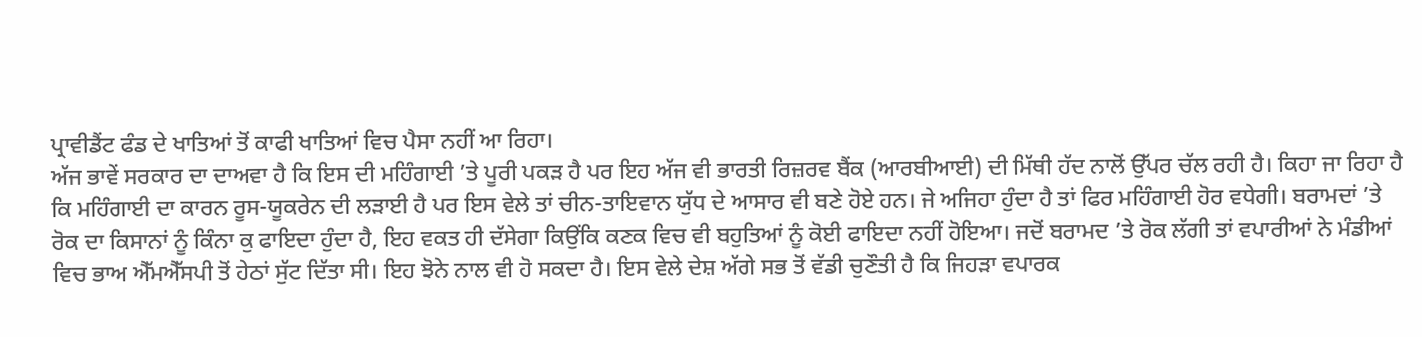ਪ੍ਰਾਵੀਡੈਂਟ ਫੰਡ ਦੇ ਖਾਤਿਆਂ ਤੋਂ ਕਾਫੀ ਖਾਤਿਆਂ ਵਿਚ ਪੈਸਾ ਨਹੀਂ ਆ ਰਿਹਾ।
ਅੱਜ ਭਾਵੇਂ ਸਰਕਾਰ ਦਾ ਦਾਅਵਾ ਹੈ ਕਿ ਇਸ ਦੀ ਮਹਿੰਗਾਈ ’ਤੇ ਪੂਰੀ ਪਕੜ ਹੈ ਪਰ ਇਹ ਅੱਜ ਵੀ ਭਾਰਤੀ ਰਿਜ਼ਰਵ ਬੈਂਕ (ਆਰਬੀਆਈ) ਦੀ ਮਿੱਥੀ ਹੱਦ ਨਾਲੋਂ ਉੱਪਰ ਚੱਲ ਰਹੀ ਹੈ। ਕਿਹਾ ਜਾ ਰਿਹਾ ਹੈ ਕਿ ਮਹਿੰਗਾਈ ਦਾ ਕਾਰਨ ਰੂਸ-ਯੂਕਰੇਨ ਦੀ ਲੜਾਈ ਹੈ ਪਰ ਇਸ ਵੇਲੇ ਤਾਂ ਚੀਨ-ਤਾਇਵਾਨ ਯੁੱਧ ਦੇ ਆਸਾਰ ਵੀ ਬਣੇ ਹੋਏ ਹਨ। ਜੇ ਅਜਿਹਾ ਹੁੰਦਾ ਹੈ ਤਾਂ ਫਿਰ ਮਹਿੰਗਾਈ ਹੋਰ ਵਧੇਗੀ। ਬਰਾਮਦਾਂ ’ਤੇ ਰੋਕ ਦਾ ਕਿਸਾਨਾਂ ਨੂੰ ਕਿੰਨਾ ਕੁ ਫਾਇਦਾ ਹੁੰਦਾ ਹੈ, ਇਹ ਵਕਤ ਹੀ ਦੱਸੇਗਾ ਕਿਉਂਕਿ ਕਣਕ ਵਿਚ ਵੀ ਬਹੁਤਿਆਂ ਨੂੰ ਕੋਈ ਫਾਇਦਾ ਨਹੀਂ ਹੋਇਆ। ਜਦੋਂ ਬਰਾਮਦ ’ਤੇ ਰੋਕ ਲੱਗੀ ਤਾਂ ਵਪਾਰੀਆਂ ਨੇ ਮੰਡੀਆਂ ਵਿਚ ਭਾਅ ਐੱਮਐੱਸਪੀ ਤੋਂ ਹੇਠਾਂ ਸੁੱਟ ਦਿੱਤਾ ਸੀ। ਇਹ ਝੋਨੇ ਨਾਲ ਵੀ ਹੋ ਸਕਦਾ ਹੈ। ਇਸ ਵੇਲੇ ਦੇਸ਼ ਅੱਗੇ ਸਭ ਤੋਂ ਵੱਡੀ ਚੁਣੌਤੀ ਹੈ ਕਿ ਜਿਹੜਾ ਵਪਾਰਕ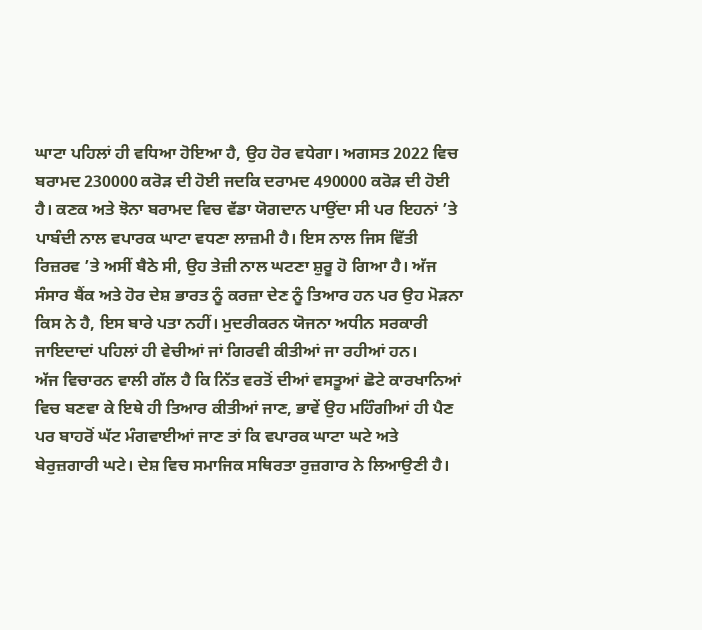ਘਾਟਾ ਪਹਿਲਾਂ ਹੀ ਵਧਿਆ ਹੋਇਆ ਹੈ, ਉਹ ਹੋਰ ਵਧੇਗਾ। ਅਗਸਤ 2022 ਵਿਚ ਬਰਾਮਦ 230000 ਕਰੋੜ ਦੀ ਹੋਈ ਜਦਕਿ ਦਰਾਮਦ 490000 ਕਰੋੜ ਦੀ ਹੋਈ ਹੈ। ਕਣਕ ਅਤੇ ਝੋਨਾ ਬਰਾਮਦ ਵਿਚ ਵੱਡਾ ਯੋਗਦਾਨ ਪਾਉਂਦਾ ਸੀ ਪਰ ਇਹਨਾਂ ’ਤੇ ਪਾਬੰਦੀ ਨਾਲ ਵਪਾਰਕ ਘਾਟਾ ਵਧਣਾ ਲਾਜ਼ਮੀ ਹੈ। ਇਸ ਨਾਲ ਜਿਸ ਵਿੱਤੀ ਰਿਜ਼ਰਵ ’ਤੇ ਅਸੀਂ ਬੈਠੇ ਸੀ, ਉਹ ਤੇਜ਼ੀ ਨਾਲ ਘਟਣਾ ਸ਼ੁਰੂ ਹੋ ਗਿਆ ਹੈ। ਅੱਜ ਸੰਸਾਰ ਬੈਂਕ ਅਤੇ ਹੋਰ ਦੇਸ਼ ਭਾਰਤ ਨੂੰ ਕਰਜ਼ਾ ਦੇਣ ਨੂੰ ਤਿਆਰ ਹਨ ਪਰ ਉਹ ਮੋੜਨਾ ਕਿਸ ਨੇ ਹੈ, ਇਸ ਬਾਰੇ ਪਤਾ ਨਹੀਂ। ਮੁਦਰੀਕਰਨ ਯੋਜਨਾ ਅਧੀਨ ਸਰਕਾਰੀ ਜਾਇਦਾਦਾਂ ਪਹਿਲਾਂ ਹੀ ਵੇਚੀਆਂ ਜਾਂ ਗਿਰਵੀ ਕੀਤੀਆਂ ਜਾ ਰਹੀਆਂ ਹਨ।
ਅੱਜ ਵਿਚਾਰਨ ਵਾਲੀ ਗੱਲ ਹੈ ਕਿ ਨਿੱਤ ਵਰਤੋਂ ਦੀਆਂ ਵਸਤੂਆਂ ਛੋਟੇ ਕਾਰਖਾਨਿਆਂ ਵਿਚ ਬਣਵਾ ਕੇ ਇਥੇ ਹੀ ਤਿਆਰ ਕੀਤੀਆਂ ਜਾਣ, ਭਾਵੇਂ ਉਹ ਮਹਿੰਗੀਆਂ ਹੀ ਪੈਣ ਪਰ ਬਾਹਰੋਂ ਘੱਟ ਮੰਗਵਾਈਆਂ ਜਾਣ ਤਾਂ ਕਿ ਵਪਾਰਕ ਘਾਟਾ ਘਟੇ ਅਤੇ ਬੇਰੁਜ਼ਗਾਰੀ ਘਟੇ। ਦੇਸ਼ ਵਿਚ ਸਮਾਜਿਕ ਸਥਿਰਤਾ ਰੁਜ਼ਗਾਰ ਨੇ ਲਿਆਉਣੀ ਹੈ।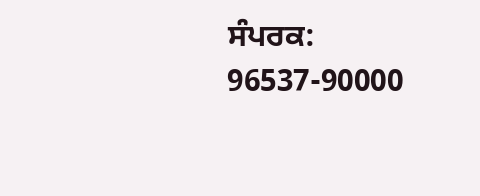ਸੰਪਰਕ: 96537-90000